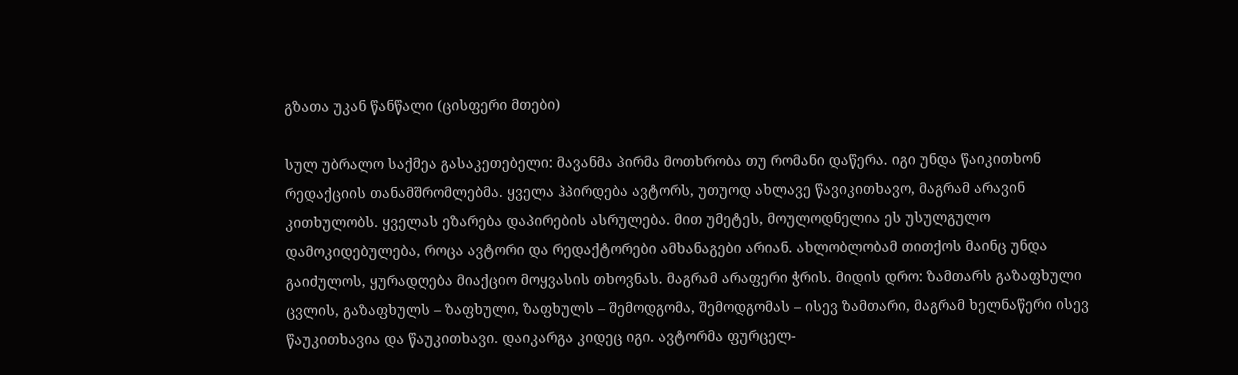გზათა უკან წანწალი (ცისფერი მთები)

სულ უბრალო საქმეა გასაკეთებელი: მავანმა პირმა მოთხრობა თუ რომანი დაწერა. იგი უნდა წაიკითხონ რედაქციის თანამშრომლებმა. ყველა ჰპირდება ავტორს, უთუოდ ახლავე წავიკითხავო, მაგრამ არავინ კითხულობს. ყველას ეზარება დაპირების ასრულება. მით უმეტეს, მოულოდნელია ეს უსულგულო დამოკიდებულება, როცა ავტორი და რედაქტორები ამხანაგები არიან. ახლობლობამ თითქოს მაინც უნდა გაიძულოს, ყურადღება მიაქციო მოყვასის თხოვნას. მაგრამ არაფერი ჭრის. მიდის დრო: ზამთარს გაზაფხული ცვლის, გაზაფხულს – ზაფხული, ზაფხულს – შემოდგომა, შემოდგომას – ისევ ზამთარი, მაგრამ ხელნაწერი ისევ წაუკითხავია და წაუკითხავი. დაიკარგა კიდეც იგი. ავტორმა ფურცელ-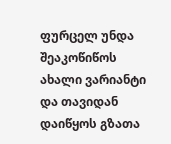ფურცელ უნდა შეაკოწიწოს ახალი ვარიანტი და თავიდან დაიწყოს გზათა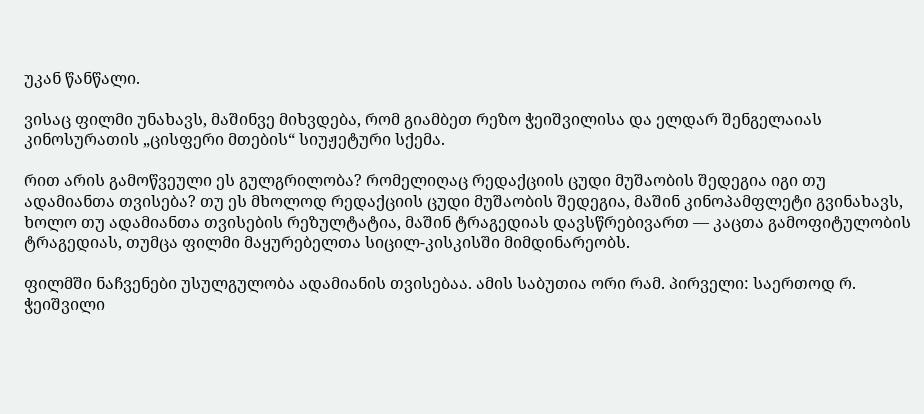უკან წანწალი.

ვისაც ფილმი უნახავს, მაშინვე მიხვდება, რომ გიამბეთ რეზო ჭეიშვილისა და ელდარ შენგელაიას კინოსურათის „ცისფერი მთების“ სიუჟეტური სქემა.

რით არის გამოწვეული ეს გულგრილობა? რომელიღაც რედაქციის ცუდი მუშაობის შედეგია იგი თუ ადამიანთა თვისება? თუ ეს მხოლოდ რედაქციის ცუდი მუშაობის შედეგია, მაშინ კინოპამფლეტი გვინახავს, ხოლო თუ ადამიანთა თვისების რეზულტატია, მაშინ ტრაგედიას დავსწრებივართ — კაცთა გამოფიტულობის ტრაგედიას, თუმცა ფილმი მაყურებელთა სიცილ-კისკისში მიმდინარეობს.

ფილმში ნაჩვენები უსულგულობა ადამიანის თვისებაა. ამის საბუთია ორი რამ. პირველი: საერთოდ რ. ჭეიშვილი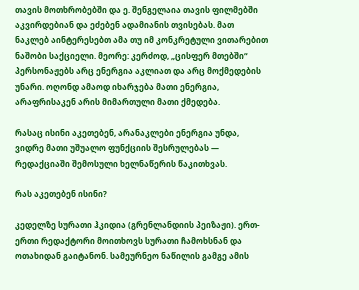თავის მოთხრობებში და ე. შენგელაია თავის ფილმებში აკვირდებიან და ეძებენ ადამიანის თვისებას. მათ ნაკლებ აინტერესებთ ამა თუ იმ კონკრეტული ვითარებით ნაშობი საქციელი. მეორე: კერძოდ, „ცისფერ მთებში“ პერსონაჟებს არც ენერგია აკლიათ და არც მოქმედების უნარი. ოღონდ ამაოდ იხარჯება მათი ენერგია, არაფრისაკენ არის მიმართული მათი ქმედება.

რასაც ისინი აკეთებენ, არანაკლები ენერგია უნდა, ვიდრე მათი უშუალო ფუნქციის შესრულებას — რედაქციაში შემოსული ხელნაწერის წაკითხვას.

რას აკეთებენ ისინი?

კედელზე სურათი ჰკიდია (გრენლანდიის პეიზაჟი). ერთ-ერთი რედაქტორი მოითხოვს სურათი ჩამოხსნან და ოთახიდან გაიტანონ. სამეურნეო ნაწილის გამგე ამის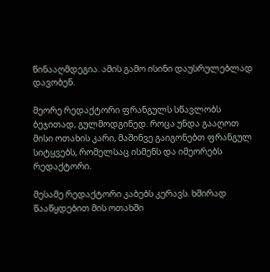წინააღმდეგია. ამის გამო ისინი დაუსრულებლად დავობენ.

მეორე რედაქტორი ფრანგულს სწავლობს ბეჯითად, გულმოდგინედ. როცა უნდა გააღოთ მისი ოთახის კარი, მაშინვე გაიგონებთ ფრანგულ სიტყვებს, რომელსაც ისმენს და იმეორებს რედაქტორი.

მესამე რედაქტორი კაბებს კერავს. ხშირად წააწყდებით მის ოთახში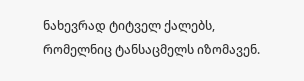ნახევრად ტიტველ ქალებს, რომელნიც ტანსაცმელს იზომავენ.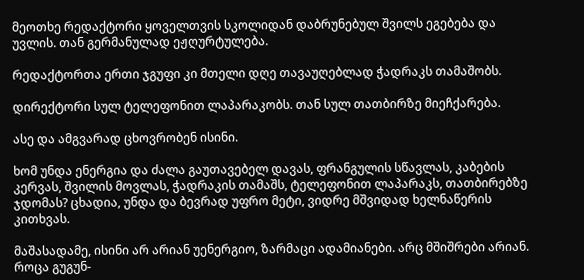მეოთხე რედაქტორი ყოველთვის სკოლიდან დაბრუნებულ შვილს ეგებება და უვლის. თან გერმანულად ეჟღურტულება.

რედაქტორთა ერთი ჯგუფი კი მთელი დღე თავაუღებლად ჭადრაკს თამაშობს.

დირექტორი სულ ტელეფონით ლაპარაკობს. თან სულ თათბირზე მიეჩქარება.

ასე და ამგვარად ცხოვრობენ ისინი.

ხომ უნდა ენერგია და ძალა გაუთავებელ დავას, ფრანგულის სწავლას, კაბების კერვას, შვილის მოვლას, ჭადრაკის თამაშს, ტელეფონით ლაპარაკს, თათბირებზე ჯდომას? ცხადია, უნდა და ბევრად უფრო მეტი, ვიდრე მშვიდად ხელნაწერის კითხვას.

მაშასადამე, ისინი არ არიან უენერგიო, ზარმაცი ადამიანები. არც მშიშრები არიან. როცა გუგუნ-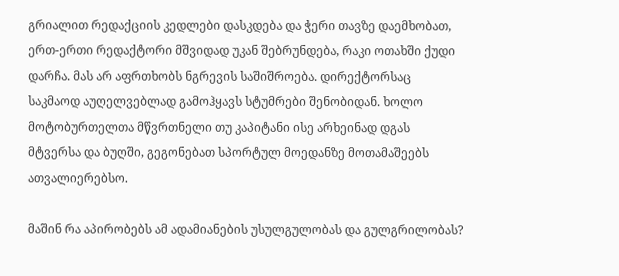გრიალით რედაქციის კედლები დასკდება და ჭერი თავზე დაემხობათ, ერთ-ერთი რედაქტორი მშვიდად უკან შებრუნდება, რაკი ოთახში ქუდი დარჩა. მას არ აფრთხობს ნგრევის საშიშროება. დირექტორსაც საკმაოდ აუღელვებლად გამოჰყავს სტუმრები შენობიდან. ხოლო მოტობურთელთა მწვრთნელი თუ კაპიტანი ისე არხეინად დგას მტვერსა და ბუღში, გეგონებათ სპორტულ მოედანზე მოთამაშეებს ათვალიერებსო.

მაშინ რა აპირობებს ამ ადამიანების უსულგულობას და გულგრილობას?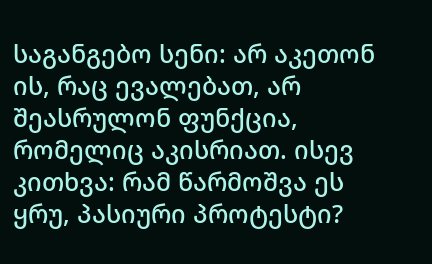საგანგებო სენი: არ აკეთონ ის, რაც ევალებათ, არ შეასრულონ ფუნქცია, რომელიც აკისრიათ. ისევ კითხვა: რამ წარმოშვა ეს ყრუ, პასიური პროტესტი?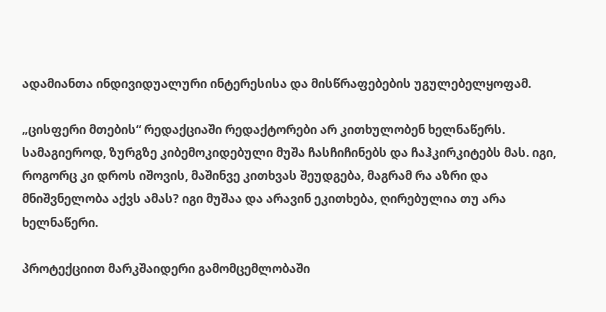ადამიანთა ინდივიდუალური ინტერესისა და მისწრაფებების უგულებელყოფამ.

„ცისფერი მთების“ რედაქციაში რედაქტორები არ კითხულობენ ხელნაწერს. სამაგიეროდ, ზურგზე კიბემოკიდებული მუშა ჩასჩიჩინებს და ჩაჰკირკიტებს მას. იგი, როგორც კი დროს იშოვის, მაშინვე კითხვას შეუდგება, მაგრამ რა აზრი და მნიშვნელობა აქვს ამას? იგი მუშაა და არავინ ეკითხება, ღირებულია თუ არა ხელნაწერი.

პროტექციით მარკშაიდერი გამომცემლობაში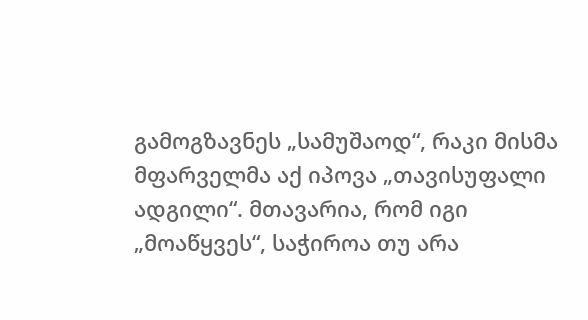გამოგზავნეს „სამუშაოდ“, რაკი მისმა მფარველმა აქ იპოვა „თავისუფალი ადგილი“. მთავარია, რომ იგი „მოაწყვეს“, საჭიროა თუ არა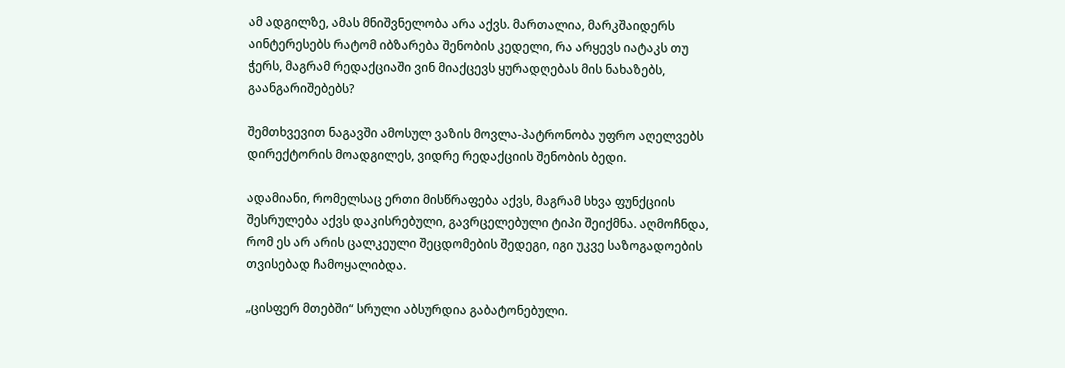ამ ადგილზე, ამას მნიშვნელობა არა აქვს. მართალია, მარკშაიდერს აინტერესებს რატომ იბზარება შენობის კედელი, რა არყევს იატაკს თუ ჭერს, მაგრამ რედაქციაში ვინ მიაქცევს ყურადღებას მის ნახაზებს, გაანგარიშებებს?

შემთხვევით ნაგავში ამოსულ ვაზის მოვლა-პატრონობა უფრო აღელვებს დირექტორის მოადგილეს, ვიდრე რედაქციის შენობის ბედი.

ადამიანი, რომელსაც ერთი მისწრაფება აქვს, მაგრამ სხვა ფუნქციის შესრულება აქვს დაკისრებული, გავრცელებული ტიპი შეიქმნა. აღმოჩნდა, რომ ეს არ არის ცალკეული შეცდომების შედეგი, იგი უკვე საზოგადოების თვისებად ჩამოყალიბდა.

„ცისფერ მთებში“ სრული აბსურდია გაბატონებული.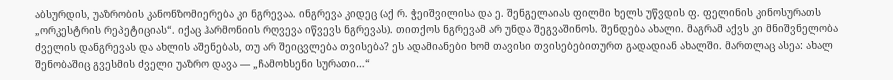აბსურდის, უაზრობის კანონზომიერება კი ნგრევაა. ინგრევა კიდეც (აქ რ. ჭეიშვილისა და ე. შენგელაიას ფილმი ხელს უწვდის ფ. ფელინის კინოსურათს „ორკესტრის რეპეტიციას“. იქაც ჰარმონიის რღვევა იწვევს ნგრევას). თითქოს ნგრევამ არ უნდა შეგვაშინოს. შენდება ახალი. მაგრამ აქვს კი მნიშვნელობა ძველის დანგრევას და ახლის აშენებას, თუ არ შეიცვლება თვისება? ეს ადამიანები ხომ თავისი თვისებებითურთ გადადიან ახალში. მართლაც ასეა: ახალ შენობაშიც გვესმის ძველი უაზრო დავა — „ჩამოხსენი სურათი…“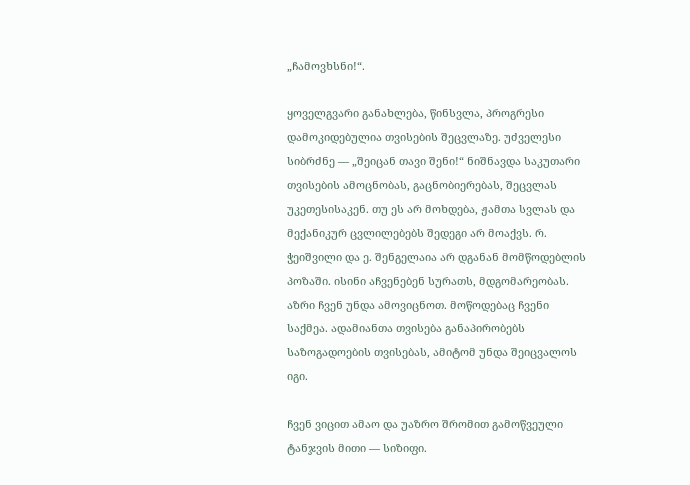„ჩამოვხსნი!“.

ყოველგვარი განახლება, წინსვლა, პროგრესი დამოკიდებულია თვისების შეცვლაზე. უძველესი სიბრძნე — „შეიცან თავი შენი!“ ნიშნავდა საკუთარი თვისების ამოცნობას, გაცნობიერებას, შეცვლას უკეთესისაკენ. თუ ეს არ მოხდება, ჟამთა სვლას და მექანიკურ ცვლილებებს შედეგი არ მოაქვს. რ. ჭეიშვილი და ე. შენგელაია არ დგანან მომწოდებლის პოზაში. ისინი აჩვენებენ სურათს, მდგომარეობას. აზრი ჩვენ უნდა ამოვიცნოთ. მოწოდებაც ჩვენი საქმეა. ადამიანთა თვისება განაპირობებს საზოგადოების თვისებას, ამიტომ უნდა შეიცვალოს იგი.

ჩვენ ვიცით ამაო და უაზრო შრომით გამოწვეული ტანჯვის მითი — სიზიფი.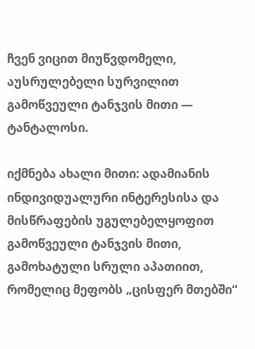ჩვენ ვიცით მიუწვდომელი, აუსრულებელი სურვილით გამოწვეული ტანჯვის მითი — ტანტალოსი.

იქმნება ახალი მითი: ადამიანის ინდივიდუალური ინტერესისა და მისწრაფების უგულებელყოფით გამოწვეული ტანჯვის მითი, გამოხატული სრული აპათიით, რომელიც მეფობს „ცისფერ მთებში“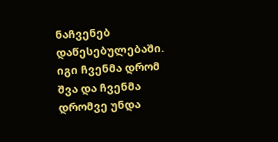ნაჩვენებ დაწესებულებაში. იგი ჩვენმა დრომ შვა და ჩვენმა დრომვე უნდა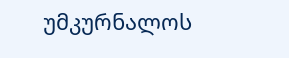უმკურნალოს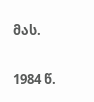მას.

1984 წ.